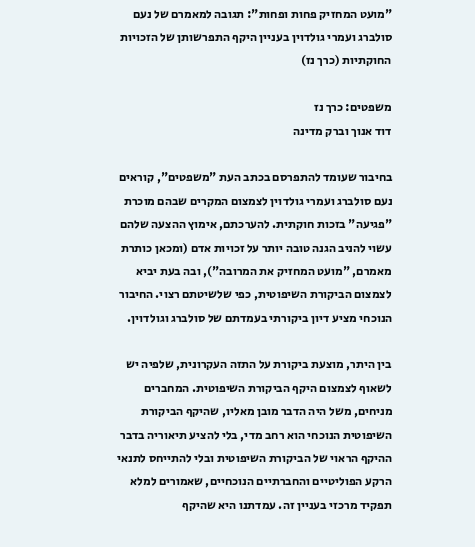"מועט המחזיק פחות ופחות": תגובה למאמרם של נעם סולברג ועמרי גולדוין בעניין היקף התפרשותן של הזכויות החוקתיות (כרך נז)

משפטים: כרך נז
דוד אנוך וברק מדינה

בחיבור שעומד להתפרסם בכתב העת "משפטים", קוראים נעם סולברג ועמרי גולדוין לצמצום המקרים שבהם מוכרת "פגיעה" בזכות חוקתית. להערכתם, אימוץ ההצעה שלהם עשוי להניב הגנה טובה יותר על זכויות אדם (ומכאן כותרת מאמרם, "מועט המחזיק את המרובה"), ובה בעת יביא לצמצום הביקורת השיפוטית, כפי שלשיטתם רצוי. החיבור הנוכחי מציע דיון ביקורתי בעמדתם של סולברג וגולדוין.

בין היתר, מוצעת ביקורת על התזה העקרונית, שלפיה יש לשאוף לצמצום היקף הביקורת השיפוטית. המחברים מניחים, משל היה הדבר מובן מאליו, שהיקף הביקורת השיפוטית הנוכחי הוא רחב מדי, בלי להציע תיאוריה בדבר ההיקף הראוי של הביקורת השיפוטית ובלי להתייחס לתנאי הרקע הפוליטיים והחברתיים הנוכחיים, שאמורים למלא תפקיד מרכזי בעניין זה. עמדתנו היא שהיקף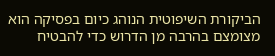הביקורת השיפוטית הנוהג כיום בפסיקה הוא מצומצם בהרבה מן הדרוש כדי להבטיח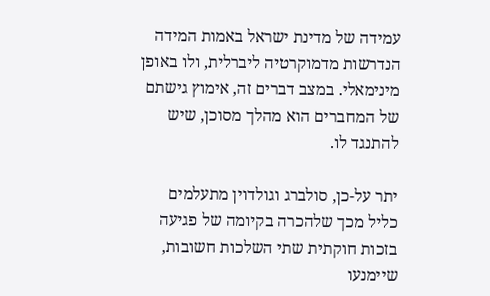עמידה של מדינת ישראל באמות המידה הנדרשות מדמוקרטיה ליברלית, ולו באופן מינימאלי. במצב דברים זה, אימוץ גישתם של המחברים הוא מהלך מסוכן, שיש להתנגד לו.

יתר על-כן, סולברג וגולדוין מתעלמים כליל מכך שלהכרה בקיומה של פגיעה בזכות חוקתית שתי השלכות חשובות, שיימנעו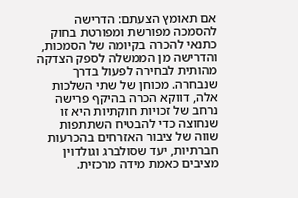אם תאומץ הצעתם: הדרישה להסמכה מפורשת ומפורטת בחוק כתנאי להכרה בקיומה של הסמכות, והדרישה מן הממשלה לספק הצדקה מהותית לבחירה לפעול בדרך שנבחרה. מכוחן של שתי השלכות אלה, דווקא הכרה בהיקף פרישה נרחב של זכויות חוקתיות היא זו שנחוצה כדי להבטיח השתתפות שווה של ציבור האזרחים בהכרעות חברתיות, יעד שסולברג וגולדוין מציבים כאמת מידה מרכזית.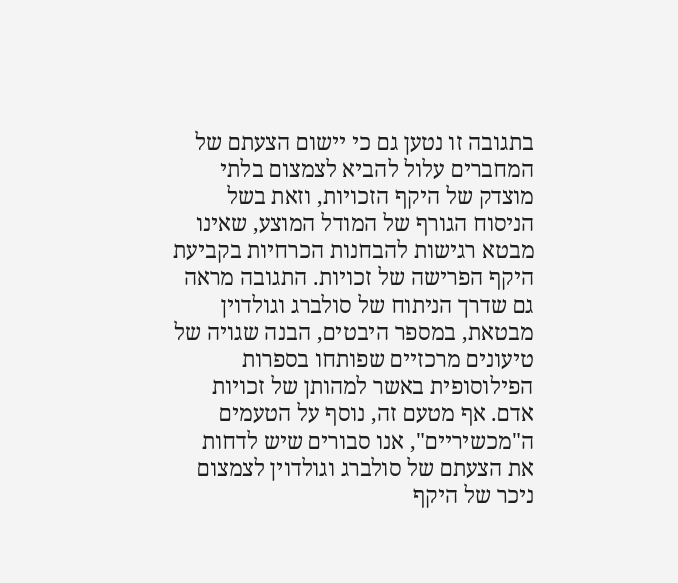בתגובה זו נטען גם כי יישום הצעתם של המחברים עלול להביא לצמצום בלתי מוצדק של היקף הזכויות, וזאת בשל הניסוח הגורף של המודל המוצע, שאינו מבטא רגישות להבחנות הכרחיות בקביעת היקף הפרישה של זכויות. התגובה מראה גם שדרך הניתוח של סולברג וגולדוין מבטאת, במספר היבטים, הבנה שגויה של טיעונים מרכזיים שפותחו בספרות הפילוסופית באשר למהותן של זכויות אדם. אף מטעם זה, נוסף על הטעמים ה"מכשיריים", אנו סבורים שיש לדחות את הצעתם של סולברג וגולדוין לצמצום ניכר של היקף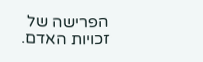הפרישה של זכויות האדם.